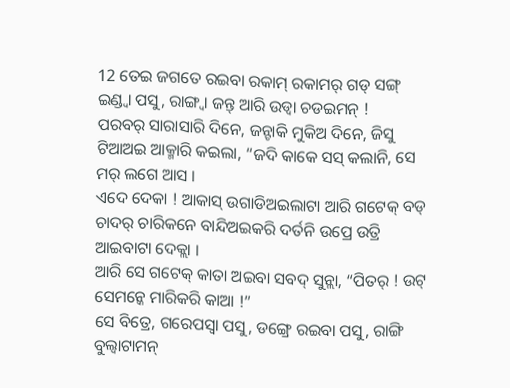12 ତେଇ ଜଗତେ ରଇବା ରକାମ୍ ରକାମର୍ ଗଡ୍ ସଙ୍ଗ୍ ଇଣ୍ଡ୍ବା ପସୁ, ରାଙ୍ଗ୍ବା ଜନ୍ତ୍ ଆରି ଉଡ୍ବା ଚଡଇମନ୍ !
ପରବର୍ ସାରାସାରି ଦିନେ, ଜନ୍ଟାକି ମୁକିଅ ଦିନେ, ଜିସୁ ଟିଆଅଇ ଆକ୍ମାରି କଇଲା, “ଜଦି କାକେ ସସ୍ କଲାନି, ସେ ମର୍ ଲଗେ ଆସ ।
ଏଦେ ଦେକା ! ଆକାସ୍ ଉଗାଡିଅଇଲାଟା ଆରି ଗଟେକ୍ ବଡ୍ ଚାଦର୍ ଚାରିକନେ ବାନ୍ଦିଅଇକରି ଦର୍ତନି ଉପ୍ରେ ଉତ୍ରି ଆଇବାଟା ଦେକ୍ଲା ।
ଆରି ସେ ଗଟେକ୍ କାତା ଅଇବା ସବଦ୍ ସୁନ୍ଲା, “ପିତର୍ ! ଉଟ୍ ସେମନ୍କେ ମାରିକରି କାଆ !”
ସେ ବିତ୍ରେ, ଗରେପସ୍ବା ପସୁ, ଡଙ୍ଗ୍ରେ ରଇବା ପସୁ, ରାଙ୍ଗି ବୁଲ୍ବାଟାମନ୍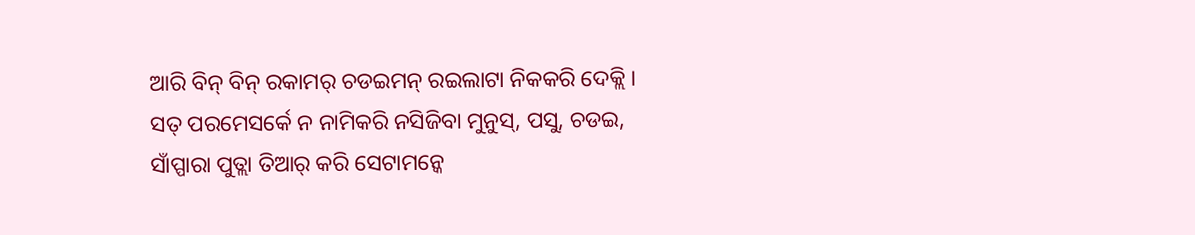ଆରି ବିନ୍ ବିନ୍ ରକାମର୍ ଚଡଇମନ୍ ରଇଲାଟା ନିକକରି ଦେକ୍ଲି ।
ସତ୍ ପରମେସର୍କେ ନ ନାମିକରି ନସିଜିବା ମୁନୁସ୍, ପସୁ, ଚଡଇ, ସାଁପ୍ପାରା ପୁତ୍ଲା ତିଆର୍ କରି ସେଟାମନ୍କେ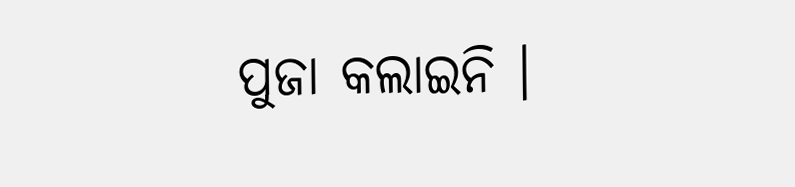ପୁଜା କଲାଇନି ।